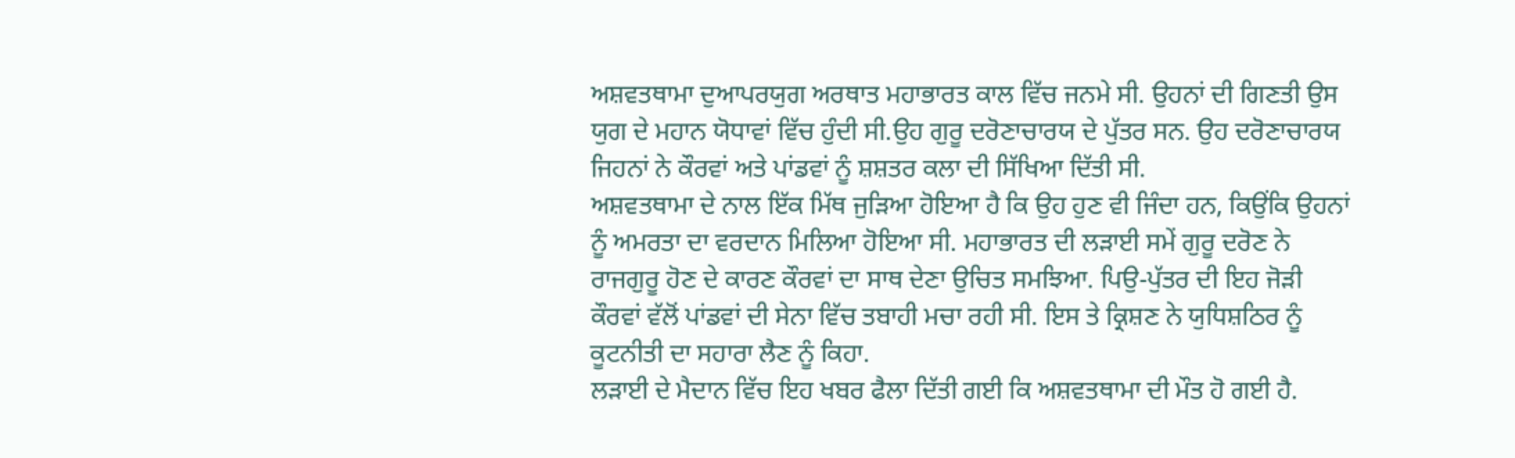ਅਸ਼ਵਤਥਾਮਾ ਦੁਆਪਰਯੁਗ ਅਰਥਾਤ ਮਹਾਭਾਰਤ ਕਾਲ ਵਿੱਚ ਜਨਮੇ ਸੀ. ਉਹਨਾਂ ਦੀ ਗਿਣਤੀ ਉਸ ਯੁਗ ਦੇ ਮਹਾਨ ਯੋਧਾਵਾਂ ਵਿੱਚ ਹੁੰਦੀ ਸੀ.ਉਹ ਗੁਰੂ ਦਰੋਣਾਚਾਰਯ ਦੇ ਪੁੱਤਰ ਸਨ. ਉਹ ਦਰੋਣਾਚਾਰਯ ਜਿਹਨਾਂ ਨੇ ਕੌਰਵਾਂ ਅਤੇ ਪਾਂਡਵਾਂ ਨੂੰ ਸ਼ਸ਼ਤਰ ਕਲਾ ਦੀ ਸਿੱਖਿਆ ਦਿੱਤੀ ਸੀ.
ਅਸ਼ਵਤਥਾਮਾ ਦੇ ਨਾਲ ਇੱਕ ਮਿੱਥ ਜੁੜਿਆ ਹੋਇਆ ਹੈ ਕਿ ਉਹ ਹੁਣ ਵੀ ਜਿੰਦਾ ਹਨ, ਕਿਉਂਕਿ ਉਹਨਾਂ ਨੂੰ ਅਮਰਤਾ ਦਾ ਵਰਦਾਨ ਮਿਲਿਆ ਹੋਇਆ ਸੀ. ਮਹਾਭਾਰਤ ਦੀ ਲੜਾਈ ਸਮੇਂ ਗੁਰੂ ਦਰੋਣ ਨੇ ਰਾਜਗੁਰੂ ਹੋਣ ਦੇ ਕਾਰਣ ਕੌਰਵਾਂ ਦਾ ਸਾਥ ਦੇਣਾ ਉਚਿਤ ਸਮਝਿਆ. ਪਿਉ-ਪੁੱਤਰ ਦੀ ਇਹ ਜੋੜੀ ਕੌਰਵਾਂ ਵੱਲੋਂ ਪਾਂਡਵਾਂ ਦੀ ਸੇਨਾ ਵਿੱਚ ਤਬਾਹੀ ਮਚਾ ਰਹੀ ਸੀ. ਇਸ ਤੇ ਕ੍ਰਿਸ਼ਣ ਨੇ ਯੁਧਿਸ਼ਠਿਰ ਨੂੰ ਕੂਟਨੀਤੀ ਦਾ ਸਹਾਰਾ ਲੈਣ ਨੂੰ ਕਿਹਾ.
ਲੜਾਈ ਦੇ ਮੈਦਾਨ ਵਿੱਚ ਇਹ ਖਬਰ ਫੈਲਾ ਦਿੱਤੀ ਗਈ ਕਿ ਅਸ਼ਵਤਥਾਮਾ ਦੀ ਮੌਤ ਹੋ ਗਈ ਹੈ.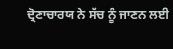ਦ੍ਰੋਣਾਚਾਰਯ ਨੇ ਸੱਚ ਨੂੰ ਜਾਣਨ ਲਈ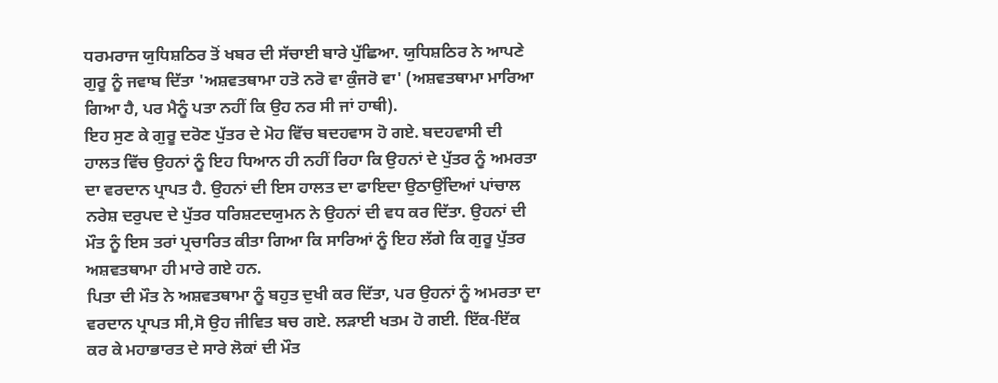ਧਰਮਰਾਜ ਯੁਧਿਸ਼ਠਿਰ ਤੋਂ ਖਬਰ ਦੀ ਸੱਚਾਈ ਬਾਰੇ ਪੁੱਛਿਆ. ਯੁਧਿਸ਼ਠਿਰ ਨੇ ਆਪਣੇ ਗੁਰੂ ਨੂੰ ਜਵਾਬ ਦਿੱਤਾ 'ਅਸ਼ਵਤਥਾਮਾ ਹਤੋ ਨਰੋ ਵਾ ਕੁੰਜਰੋ ਵਾ' (ਅਸ਼ਵਤਥਾਮਾ ਮਾਰਿਆ ਗਿਆ ਹੈ, ਪਰ ਮੈਨੂੰ ਪਤਾ ਨਹੀਂ ਕਿ ਉਹ ਨਰ ਸੀ ਜਾਂ ਹਾਥੀ).
ਇਹ ਸੁਣ ਕੇ ਗੁਰੂ ਦਰੋਣ ਪੁੱਤਰ ਦੇ ਮੋਹ ਵਿੱਚ ਬਦਹਵਾਸ ਹੋ ਗਏ. ਬਦਹਵਾਸੀ ਦੀ ਹਾਲਤ ਵਿੱਚ ਉਹਨਾਂ ਨੂੰ ਇਹ ਧਿਆਨ ਹੀ ਨਹੀਂ ਰਿਹਾ ਕਿ ਉਹਨਾਂ ਦੇ ਪੁੱਤਰ ਨੂੰ ਅਮਰਤਾ ਦਾ ਵਰਦਾਨ ਪ੍ਰਾਪਤ ਹੈ. ਉਹਨਾਂ ਦੀ ਇਸ ਹਾਲਤ ਦਾ ਫਾਇਦਾ ਉਠਾਉਂਦਿਆਂ ਪਾਂਚਾਲ ਨਰੇਸ਼ ਦਰੁਪਦ ਦੇ ਪੁੱਤਰ ਧਰਿਸ਼ਟਦਯੁਮਨ ਨੇ ਉਹਨਾਂ ਦੀ ਵਧ ਕਰ ਦਿੱਤਾ. ਉਹਨਾਂ ਦੀ ਮੌਤ ਨੂੰ ਇਸ ਤਰਾਂ ਪ੍ਰਚਾਰਿਤ ਕੀਤਾ ਗਿਆ ਕਿ ਸਾਰਿਆਂ ਨੂੰ ਇਹ ਲੱਗੇ ਕਿ ਗੁਰੂ ਪੁੱਤਰ ਅਸ਼ਵਤਥਾਮਾ ਹੀ ਮਾਰੇ ਗਏ ਹਨ.
ਪਿਤਾ ਦੀ ਮੌਤ ਨੇ ਅਸ਼ਵਤਥਾਮਾ ਨੂੰ ਬਹੁਤ ਦੁਖੀ ਕਰ ਦਿੱਤਾ, ਪਰ ਉਹਨਾਂ ਨੂੰ ਅਮਰਤਾ ਦਾ ਵਰਦਾਨ ਪ੍ਰਾਪਤ ਸੀ,ਸੋ ਉਹ ਜੀਵਿਤ ਬਚ ਗਏ. ਲੜਾਈ ਖਤਮ ਹੋ ਗਈ. ਇੱਕ-ਇੱਕ ਕਰ ਕੇ ਮਹਾਭਾਰਤ ਦੇ ਸਾਰੇ ਲੋਕਾਂ ਦੀ ਮੌਤ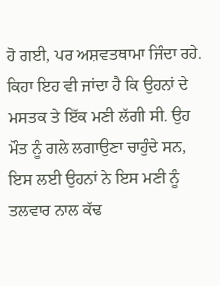ਹੋ ਗਈ, ਪਰ ਅਸ਼ਵਤਥਾਮਾ ਜਿੰਦਾ ਰਹੇ. ਕਿਹਾ ਇਹ ਵੀ ਜਾਂਦਾ ਹੈ ਕਿ ਉਹਨਾਂ ਦੇ ਮਸਤਕ ਤੇ ਇੱਕ ਮਣੀ ਲੱਗੀ ਸੀ. ਉਹ ਮੌਤ ਨੂੰ ਗਲੇ ਲਗਾਉਣਾ ਚਾਹੁੰਦੇ ਸਨ, ਇਸ ਲਈ ਉਹਨਾਂ ਨੇ ਇਸ ਮਣੀ ਨੂੰ ਤਲਵਾਰ ਨਾਲ ਕੱਢ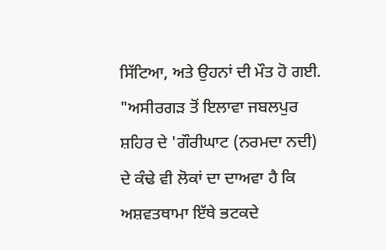ਸਿੱਟਿਆ, ਅਤੇ ਉਹਨਾਂ ਦੀ ਮੌਤ ਹੋ ਗਈ.
"ਅਸੀਰਗੜ ਤੋਂ ਇਲਾਵਾ ਜਬਲਪੁਰ ਸ਼ਹਿਰ ਦੇ 'ਗੌਰੀਘਾਟ (ਨਰਮਦਾ ਨਦੀ) ਦੇ ਕੰਢੇ ਵੀ ਲੋਕਾਂ ਦਾ ਦਾਅਵਾ ਹੈ ਕਿ ਅਸ਼ਵਤਥਾਮਾ ਇੱਥੇ ਭਟਕਦੇ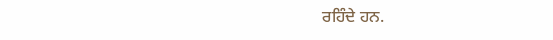ਰਹਿੰਦੇ ਹਨ.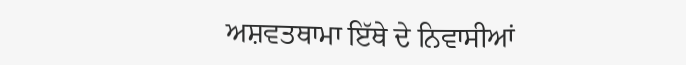ਅਸ਼ਵਤਥਾਮਾ ਇੱਥੇ ਦੇ ਨਿਵਾਸੀਆਂ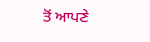ਤੋਂ ਆਪਣੇ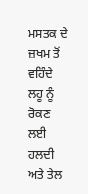ਮਸਤਕ ਦੇ ਜ਼ਖਮ ਤੋਂ ਵਹਿੰਦੇ ਲਹੂ ਨੂੰ ਰੋਕਣ ਲਈ ਹਲਦੀ ਅਤੇ ਤੇਲ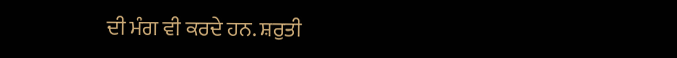ਦੀ ਮੰਗ ਵੀ ਕਰਦੇ ਹਨ. ਸ਼ਰੁਤੀ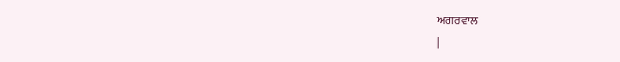ਅਗਰਵਾਲ
|